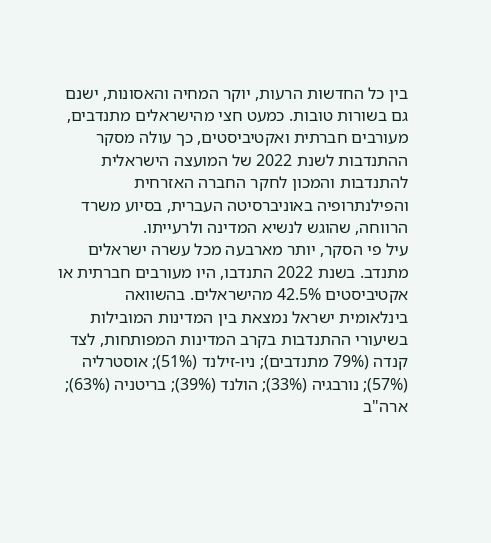בין כל החדשות הרעות, יוקר המחיה והאסונות, ישנם גם בשורות טובות. כמעט חצי מהישראלים מתנדבים, מעורבים חברתית ואקטיביסטים, כך עולה מסקר ההתנדבות לשנת 2022 של המועצה הישראלית להתנדבות והמכון לחקר החברה האזרחית והפילנתרופיה באוניברסיטה העברית, בסיוע משרד הרווחה, שהוגש לנשיא המדינה ולרעייתו.
עיל פי הסקר, יותר מארבעה מכל עשרה ישראלים מתנדב. בשנת 2022 התנדבו, היו מעורבים חברתית או אקטיביסטים 42.5% מהישראלים. בהשוואה בינלאומית ישראל נמצאת בין המדינות המובילות בשיעורי ההתנדבות בקרב המדינות המפותחות, לצד קנדה (79% מתנדבים); ניו-זילנד (51%); אוסטרליה (57%); נורבגיה (33%); הולנד (39%); בריטניה (63%); ארה"ב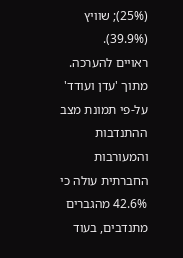(25%); שוויץ (39.9%).
ראויים להערכה. מתוך 'עדן ועודד'
על-פי תמונת מצב ההתנדבות והמעורבות החברתית עולה כי 42.6% מהגברים מתנדבים, בעוד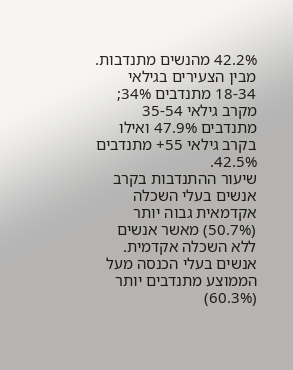42.2% מהנשים מתנדבות. מבין הצעירים בגילאי 18-34 מתנדבים 34%; מקרב גילאי 35-54 מתנדבים 47.9% ואילו בקרב גילאי 55+ מתנדבים 42.5%.
שיעור ההתנדבות בקרב אנשים בעלי השכלה אקדמאית גבוה יותר (50.7%) מאשר אנשים ללא השכלה אקדמית. אנשים בעלי הכנסה מעל הממוצע מתנדבים יותר (60.3%)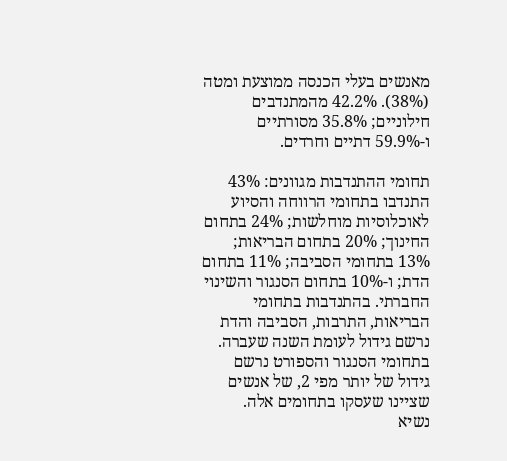מאנשים בעלי הכנסה ממוצעת ומטה (38%). 42.2% מהמתנדבים חילוניים; 35.8% מסורתיים ו-59.9% דתיים וחרדים.

תחומי ההתנדבות מגוונים: 43% התנדבו בתחומי הרווחה והסיוע לאוכלוסיות מוחלשות; 24% בתחום החינוך; 20% בתחום הבריאות; 13% בתחומי הסביבה; 11% בתחום הדת; ו-10% בתחום הסנגור והשינוי החברתי. בהתנדבות בתחומי הבריאות, התרבות, הסביבה והדת נרשם גידול לעומת השנה שעברה. בתחומי הסנגור והספורט נרשם גידול של יותר מפי 2, של אנשים שציינו שעסקו בתחומים אלה.
נשיא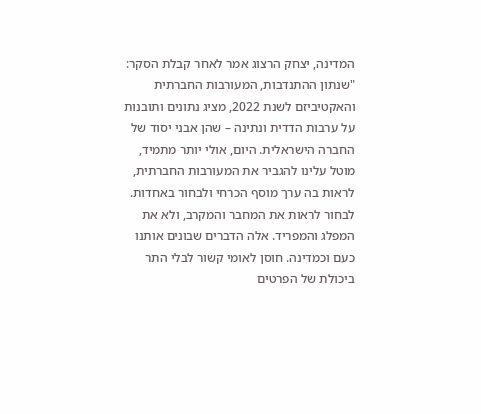המדינה, יצחק הרצוג אמר לאחר קבלת הסקר: "שנתון ההתנדבות, המעורבות החברתית והאקטיביזם לשנת 2022, מציג נתונים ותובנות על ערבות הדדית ונתינה – שהן אבני יסוד של החברה הישראלית. היום, אולי יותר מתמיד, מוטל עלינו להגביר את המעורבות החברתית, לראות בה ערך מוסף הכרחי ולבחור באחדות. לבחור לראות את המחבר והמקרב, ולא את המפלג והמפריד. אלה הדברים שבונים אותנו כעם וכמדינה. חוסן לאומי קשור לבלי התר ביכולת של הפרטים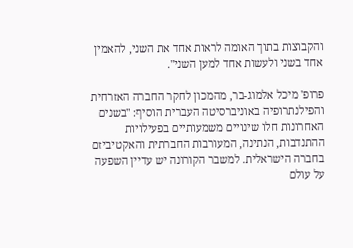והקבוצות בתוך האומה לראות אחד את השני, להאמין אחד בשני ולעשות אחד למען השני".

פרופ' מיכל אלמוג-בר, מהמכון לחקר החברה האזרחית והפילנתרופיה באוניברסיטה העברית הוסיף: "בשנים האחרונות חלו שינויים משמעותיים בפעילויות ההתנדבות, הנתינה, המעורבות החברתית והאקטיביזם בחברה הישראלית. למשבר הקורונה יש עדיין השפעה על עולם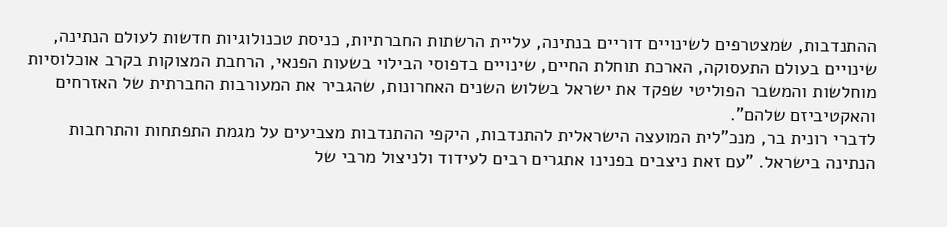ההתנדבות, שמצטרפים לשינויים דוריים בנתינה, עליית הרשתות החברתיות, כניסת טכנולוגיות חדשות לעולם הנתינה, שינויים בעולם התעסוקה, הארכת תוחלת החיים, שינויים בדפוסי הבילוי בשעות הפנאי, הרחבת המצוקות בקרב אוכלוסיות מוחלשות והמשבר הפוליטי שפקד את ישראל בשלוש השנים האחרונות, שהגביר את המעורבות החברתית של האזרחים והאקטיביזם שלהם".
לדברי רונית בר, מנכ"לית המועצה הישראלית להתנדבות, היקפי ההתנדבות מצביעים על מגמת התפתחות והתרחבות הנתינה בישראל. "עם זאת ניצבים בפנינו אתגרים רבים לעידוד ולניצול מרבי של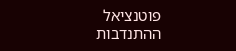פוטנציאל ההתנדבות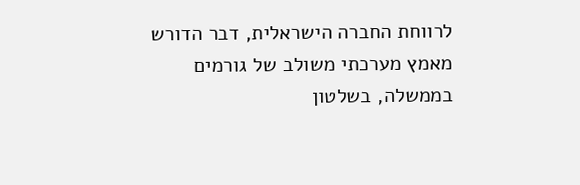לרווחת החברה הישראלית, דבר הדורש מאמץ מערכתי משולב של גורמים בממשלה, בשלטון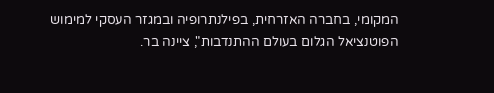המקומי, בחברה האזרחית, בפילנתרופיה ובמגזר העסקי למימוש הפוטנציאל הגלום בעולם ההתנדבות", ציינה בר.